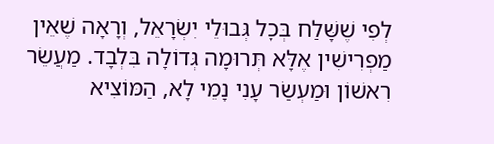לְפִי שֶׁשָּׁלַח בְּכׇל גְּבוּלֵי יִשְׂרָאֵל, וְרָאָה שֶׁאֵין מַפְרִישִׁין אֶלָּא תְּרוּמָה גְּדוֹלָה בִּלְבָד. מַעֲשֵׂר רִאשׁוֹן וּמַעְשַׂר עָנִי נָמֵי לָא, הַמּוֹצִיא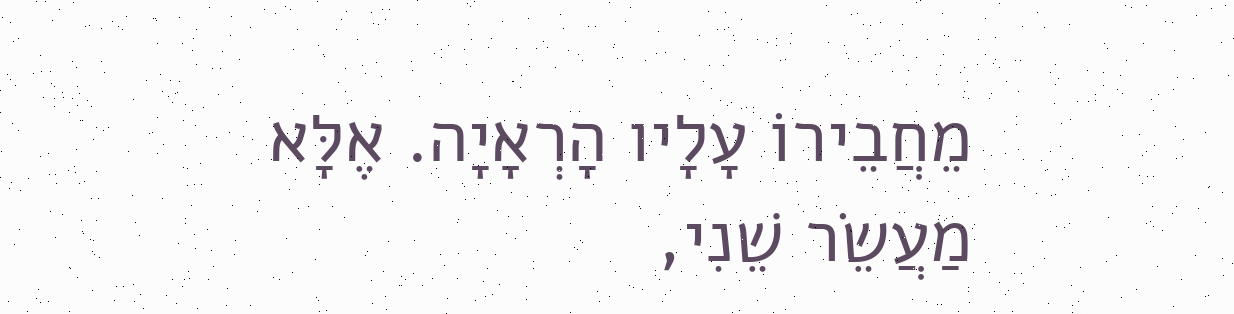מֵחֲבֵירוֹ עָלָיו הָרְאָיָה. אֶלָּא מַעֲשֵׂר שֵׁנִי,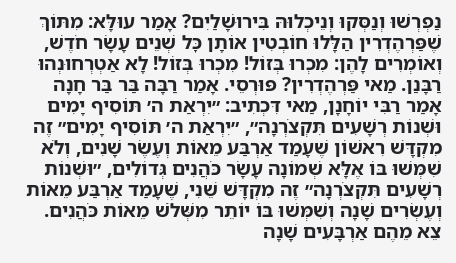נַפְרְשׁוּ וְנַסְּקוּ וְנֵיכְלוּהּ בִּירוּשָׁלַיִם? אָמַר עוּלָּא: מִתּוֹךְ שֶׁפַּרְהֶדְרִין הַלָּלוּ חוֹבְטִין אוֹתָן כׇּל שְׁנֵים עָשָׂר חֹדֶשׁ, וְאוֹמְרִים לָהֶן: מִכְרוּ בְּזוֹל! מִכְרוּ בְּזוֹל! לָא אַטְרְחוּנְהוּ רַבָּנַן. מַאי פַּרְהֶדְרִין? פּוּרְסֵי. אָמַר רַבָּה בַּר בַּר חָנָה אָמַר רַבִּי יוֹחָנָן, מַאי דִּכְתִיב: ״יִרְאַת ה׳ תּוֹסִיף יָמִים וּשְׁנוֹת רְשָׁעִים תִּקְצֹרְנָה״, ״יִרְאַת ה׳ תּוֹסִיף יָמִים״ זֶה מִקְדָּשׁ רִאשׁוֹן שֶׁעָמַד אַרְבַּע מֵאוֹת וְעֶשֶׂר שָׁנִים, וְלֹא שִׁמְּשׁוּ בּוֹ אֶלָּא שְׁמוֹנָה עָשָׂר כֹּהֲנִים גְּדוֹלִים, ״וּשְׁנוֹת רְשָׁעִים תִּקְצֹרְנָה״ זֶה מִקְדָּשׁ שֵׁנִי, שֶׁעָמַד אַרְבַּע מֵאוֹת וְעֶשְׂרִים שָׁנָה וְשִׁמְּשׁוּ בּוֹ יוֹתֵר מִשְּׁלֹשׁ מֵאוֹת כֹּהֲנִים. צֵא מֵהֶם אַרְבָּעִים שָׁנָה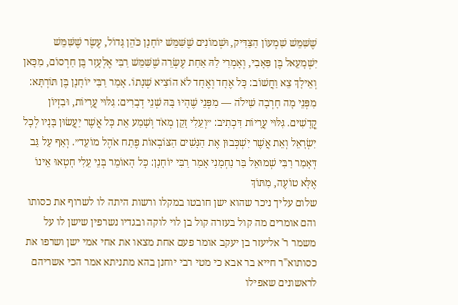שֶׁשִּׁמֵּשׁ שִׁמְעוֹן הַצַּדִּיק, וּשְׁמוֹנִים שֶׁשִּׁמֵּשׁ יוֹחָנָן כֹּהֵן גָּדוֹל, עֶשֶׂר שֶׁשִּׁמֵּשׁ יִשְׁמָעֵאל בֶּן פִּאָבִי, וְאָמְרִי לַהּ אַחַת עֶשְׂרֵה שֶׁשִּׁמֵּשׁ רַבִּי אֶלְעָזָר בֶּן חַרְסוֹם, מִכָּאן וְאֵילָךְ צֵא וַחֲשׁוֹב: כׇּל אֶחָד וְאֶחָד לֹא הוֹצִיא שְׁנָתוֹ. אָמַר רַבִּי יוֹחָנָן בֶּן תּוֹרְתָּא: מִפְּנֵי מָה חָרְבָה שִׁילֹה — מִפְּנֵי שֶׁהָיוּ בָּהּ שְׁנֵי דְבָרִים: גִּלּוּי עֲרָיוֹת, וּבִזְיוֹן קֳדָשִׁים. גִּלּוּי עֲרָיוֹת דִּכְתִיב: ״וְעֵלִי זָקֵן מְאֹד וְשָׁמַע אֵת כׇּל אֲשֶׁר יַעֲשׂוּן בָּנָיו לְכׇל יִשְׂרָאֵל וְאֵת אֲשֶׁר יִשְׁכְּבוּן אֶת הַנָּשִׁים הַצּוֹבְאוֹת פֶּתַח אֹהֶל מוֹעֵד״. וְאַף עַל גַּב דְּאָמַר רַבִּי שְׁמוּאֵל בַּר נַחְמָנִי אָמַר רַבִּי יוֹחָנָן: כׇּל הָאוֹמֵר בְּנֵי עֵלִי חָטְאוּ אֵינוֹ אֶלָּא טוֹעֶה, מִתּוֹךְ
שלום עליך ניכר שהוא ישן חובטו במקלו ורשות היתה לו לשרוף את כסותו והם אומרים מה קול בעזרה קול בן לוי לוקה ובגדיו נשרפין שישן לו על משמר ר' אליעזר בן יעקב אומר פעם אחת מצאו את אחי אמי ישן ושרפו את כסותוא"ר חייא בר אבא כי מטי רבי יוחנן בהא מתניתא אמר הכי אשריהם לראשונים שאפילו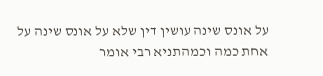על אונס שינה עושין דין שלא על אונס שינה על אחת כמה וכמהתניא רבי אומר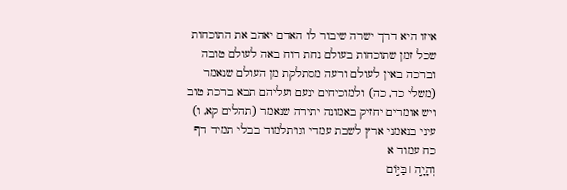איזו היא דרך ישרה שיבור לו האדם יאהב את התוכחות שכל זמן שתוכחות בעולם נחת רוח באה לעולם טובה וברכה באין לעולם ורעה מסתלקת מן העולם שנאמר (משלי כד, כה) ולמוכיחים ינעם ועליהם תבא ברכת טוב ויש אומרים יחזיק באמונה יתירה שנאמר (תהלים קא, ו) עיני בנאמני ארץ לשבת עמדי וגו'תלמוד בבלי תמיד דף כח עמוד א
וְהָיָ֣ה ׀ בַּיּ֣וֹם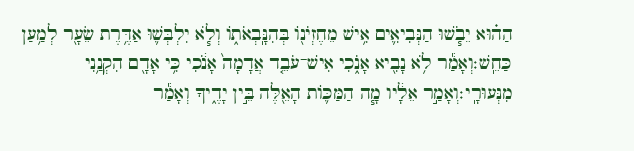הַה֗וּא יֵבֹ֧שׁוּ הַנְּבִיאִ֛ים אִ֥ישׁ מֵחֶזְיֹנ֖וֹ בְּהִנָּֽבְאֹת֑וֹ וְלֹ֧א יִלְבְּשׁ֛וּ אַדֶּ֥רֶת שֵׂעָ֖ר לְמַ֥עַן כַּחֵֽשׁ׃וְאָמַ֕ר לֹ֥א נָבִ֖יא אָנֹ֑כִי אִישׁ־עֹבֵ֤ד אֲדָמָה֙ אָנֹ֔כִי כִּ֥י אָדָ֖ם הִקְנַ֥נִי מִנְּעוּרָֽי׃וְאָמַ֣ר אֵלָ֔יו מָ֧ה הַמַּכּ֛וֹת הָאֵ֖לֶּה בֵּ֣ין יָדֶ֑יךָ וְאָמַ֕ר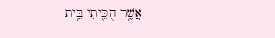אֲשֶׁ֥ר הֻכֵּ֖יתִי בֵּ֥ית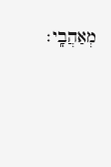מְאַהֲבָֽי׃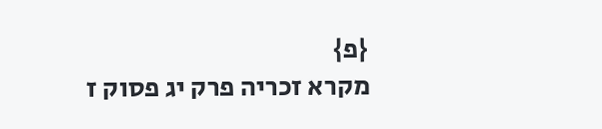{פ}
מקרא זכריה פרק יג פסוק ז